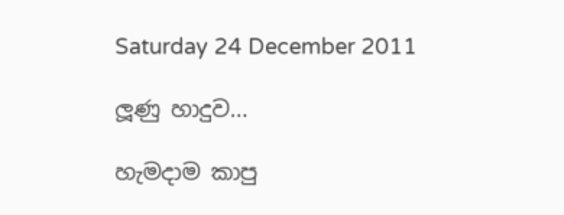Saturday 24 December 2011

ලූණු හාදුව...

හැමදාම කාපු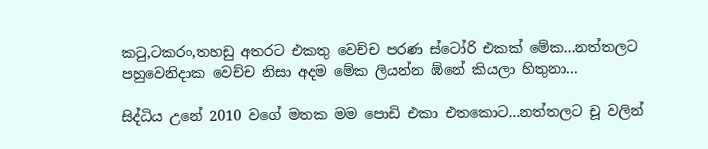කටු,ටකරං,තහඩු අතරට එකතු වෙච්ච පරණ ස්ටෝරි එකක් මේක...නත්තලට පහුවෙනිදාක වෙච්ච නිසා අදම මේක ලියන්න ඹ්නේ කියලා හිතුනා...

සිද්ධිය උනේ 2010 වගේ මතක මම පොඩි එකා එතකොට...නත්තලට චූ වලින්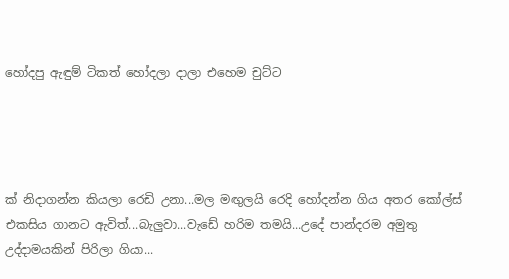හෝදපු ඇඳුම් ටිකත් හෝදලා දාලා එහෙම චුට්ට




ක් නිදාගන්න කියලා රෙඩි උනා...මල මඟුලයි රෙදි හෝදන්න ගිය අතර කෝල්ස් එකසිය ගානට ඇවිත්...බැලුවා...වැඩේ හරිම තමයි...උදේ පාන්දරම අමුතු උද්දාමයකින් පිරිලා ගියා...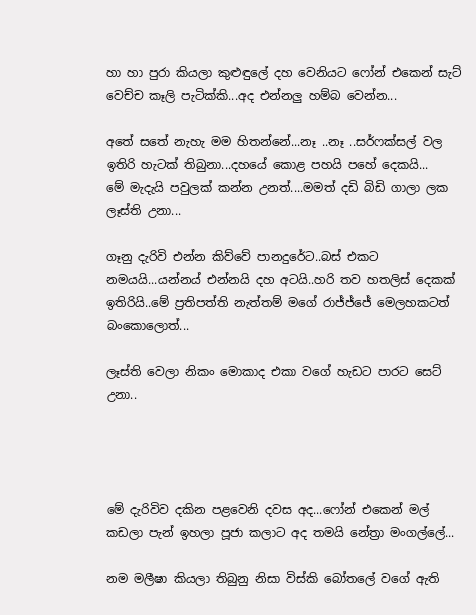හා හා පුරා කියලා කුළුඳුලේ දහ වෙනියට ෆෝන් එකෙන් සැට් වෙච්ච කෑලි පැටික්කි...අද එන්නලු හම්බ වෙන්න...

අතේ සතේ නැහැ මම හිතන්නේ...නෑ ..නෑ ..සර්ෆක්සල් වල ඉතිරි හැටක් තිබුනා...දහයේ කොළ පහයි පහේ දෙකයි...
මේ මැදැයි පවුලක් කන්න උනත්....මමත් දඩි බිඩි ගාලා ලක ලෑස්ති උනා...

ගෑනු දැරිවි එන්න කිව්වේ පානදුරේට..බස් එකට නමයයි...යන්නය් එන්නයි දහ අටයි..හරි තව හතලිස් දෙකක් ඉතිරියි..මේ ප්‍රතිපත්ති නැත්තම් මගේ රාජ්ජ්ජේ මෙලහකටත් බංකොලොත්...

ලෑස්ති වෙලා නිකං මොකාද එකා වගේ හැඩට පාරට සෙට් උනා..




මේ දැරිවිව දකින පළවෙනි දවස අද...ෆෝන් එකෙන් මල් කඩලා පැන් ඉහලා පූජා කලාට අද තමයි නේත්‍රා මංගල්ලේ...

නම මලීෂා කියලා තිබුනු නිසා විස්කි බෝතලේ වගේ ඇති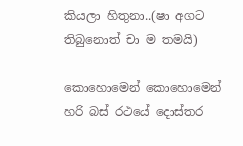කියලා හිතුනා..(ෂා අගට තිබුනොත් චා ම තමයි)

කොහොමෙන් කොහොමෙන් හරි බස් රථයේ දොස්තර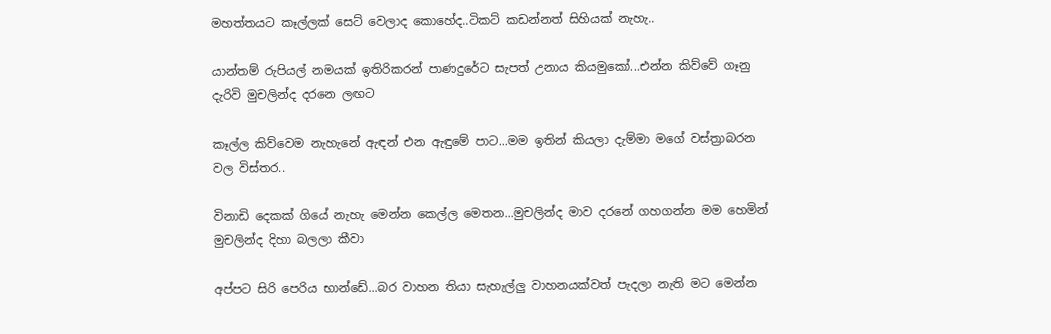මහත්තයට කෑල්ලක් සෙට් වෙලාද කොහේද..ටිකට් කඩන්නත් සිහියක් නැහැ..

යාන්තම් රුපියල් නමයක් ඉතිරිකරන් පාණදුරේට සැපත් උනාය කියමුකෝ...එන්න කිව්වේ ගෑනු දැරිවි මුචලින්ද දරනෙ ලඟට

කෑල්ල කිව්වෙම නැහැනේ ඇඳන් එන ඇඳුමේ පාට...මම ඉතින් කියලා දැම්මා මගේ වස්ත්‍රාබරන වල විස්තර..

විනාඩි දෙකක් ගියේ නැහැ මෙන්න කෙල්ල මෙතන...මුචලින්ද මාව දරනේ ගහගන්න මම හෙමින් මුචලින්ද දිහා බලලා කීවා

අප්පට සිරි පෙරිය භාන්ඩේ...බර වාහන තියා සැහැල්ලු වාහනයක්වත් පැදලා නැති මට මෙන්න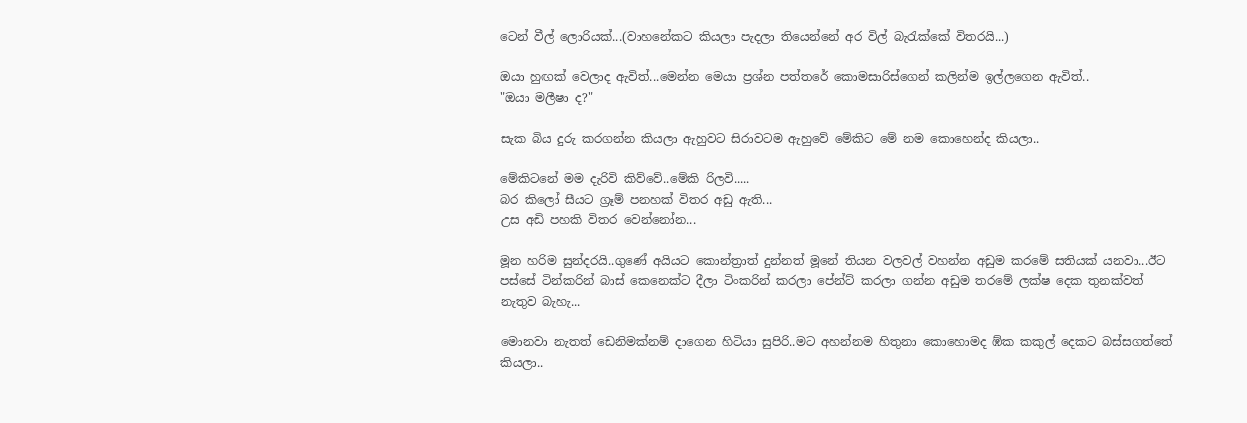ටෙන් වීල් ලොරියක්...(වාහනේකට කියලා පැදලා තියෙන්නේ අර විල් බැරැක්කේ විතරයි...)

ඔයා හුඟක් වෙලාද ඇවිත්...මෙන්න මෙයා ප්‍රශ්න පත්තරේ කොමසාරිස්ගෙන් කලින්ම ඉල්ලගෙන ඇවිත්..
"ඔයා මලීෂා ද?"

සැක බිය දුරු කරගන්න කියලා ඇහුවට සිරාවටම ඇහුවේ මේකිට මේ නම කොහෙන්ද කියලා..

මේකිටනේ මම දැරිවි කිව්වේ..මේකි රිලවි.....
බර කිලෝ සීයට ග්‍රෑම් පනහක් විතර අඩු ඇති...
උස අඩි පහකි විතර වෙන්නෝන...

මූන හරිම සුන්දරයි..ගුණේ අයියට කොන්ත්‍රාත් දුන්නත් මූනේ තියන වලවල් වහන්න අඩුම කරමේ සතියක් යනවා...ඊට පස්සේ ටින්කරින් බාස් කෙනෙක්ට දීලා ටිංකරින් කරලා පේන්ට් කරලා ගන්න අඩුම තරමේ ලක්ෂ දෙක තුනක්වත් නැතුව බැහැ...

මොනවා නැතත් ඩෙනිමක්නම් දාගෙන හිටියා සුපිරි..මට අහන්නම හිතුනා කොහොමද ඹ්ක කකුල් දෙකට බස්සගත්තේ කියලා..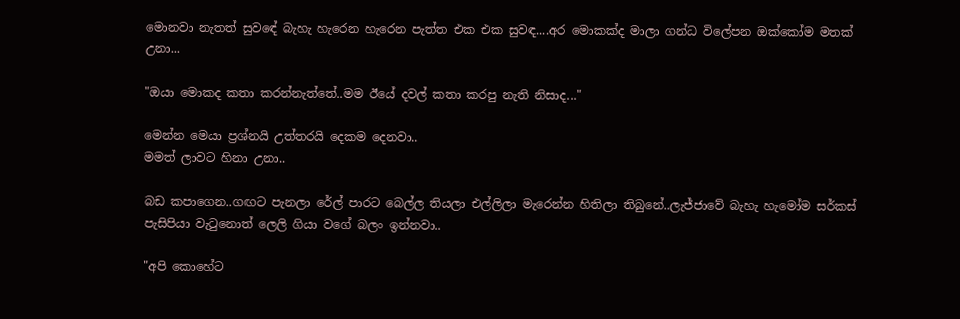මොනවා නැතත් සුවඳේ බැහැ හැරෙන හැරෙන පැත්ත එක එක සුවඳ....අර මොකක්ද මාලා ගන්ධ විලේපන ඔක්කෝම මතක් උනා...

"ඔයා මොකද කතා කරන්නැත්තේ..මම ඊයේ දවල් කතා කරපු නැති නිසාද..."

මෙන්න මෙයා ප්‍රශ්නයි උත්තරයි දෙකම දෙනවා..
මමත් ලාවට හිනා උනා..

බඩ කපාගෙන..ගඟට පැනලා රේල් පාරට බෙල්ල තියලා එල්ලිලා මැරෙන්න හිතිලා තිබුනේ..ලැජ්ජාවේ බැහැ හැමෝම සර්කස් පැසිපියා වැටුනොත් ලෙලි ගියා වගේ බලං ඉන්නවා..

"අපි කොහේට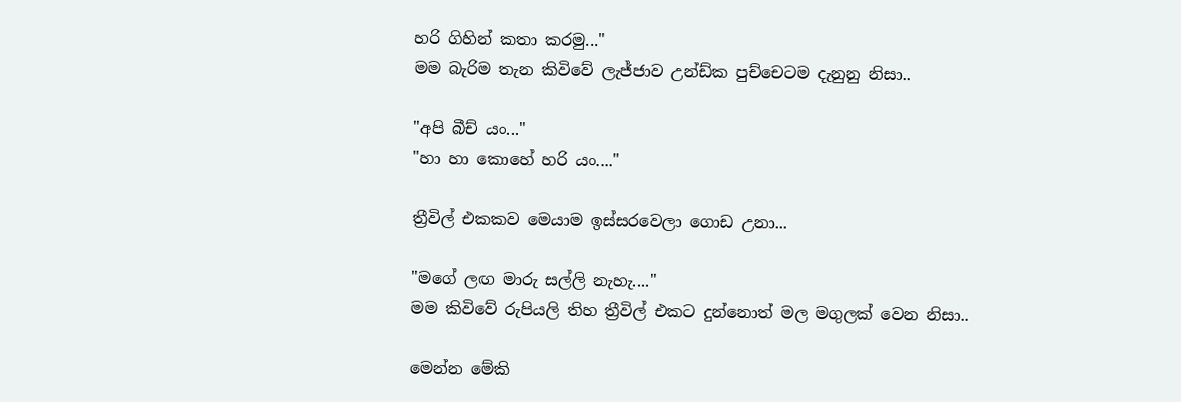හරි ගිහින් කතා කරමු..."
මම බැරිම තැන කිවිවේ ලැජ්ජාව උන්ඩ්ක පුච්චෙටම දැනුනු නිසා..

"අපි බීච් යං..."
"හා හා කොහේ හරි යං...."

ත්‍රීවිල් එකකව මෙයාම ඉස්සරවෙලා ගොඩ උනා...

"මගේ ලඟ මාරු සල්ලි නැහැ...."
මම කිවිවේ රුපියලි තිහ ත්‍රීවිල් එකට දුන්නොත් මල මගුලක් වෙන නිසා..

මෙන්න මේකි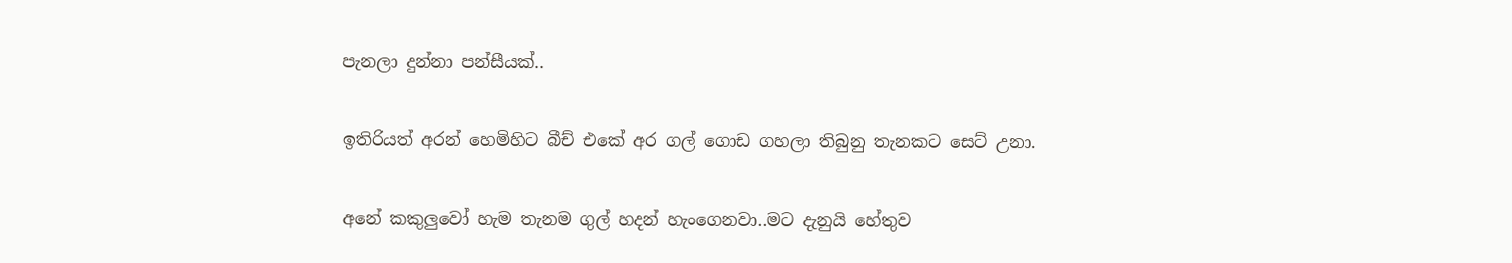පැනලා දුන්නා පන්සීයක්..

ඉතිරියත් අරන් හෙමිහිට බීච් එකේ අර ගල් ගොඩ ගහලා තිබුනු තැනකට සෙට් උනා.

අනේ කකුලුවෝ හැම තැනම ගුල් හදන් හැංගෙනවා..මට දැනුයි හේතුව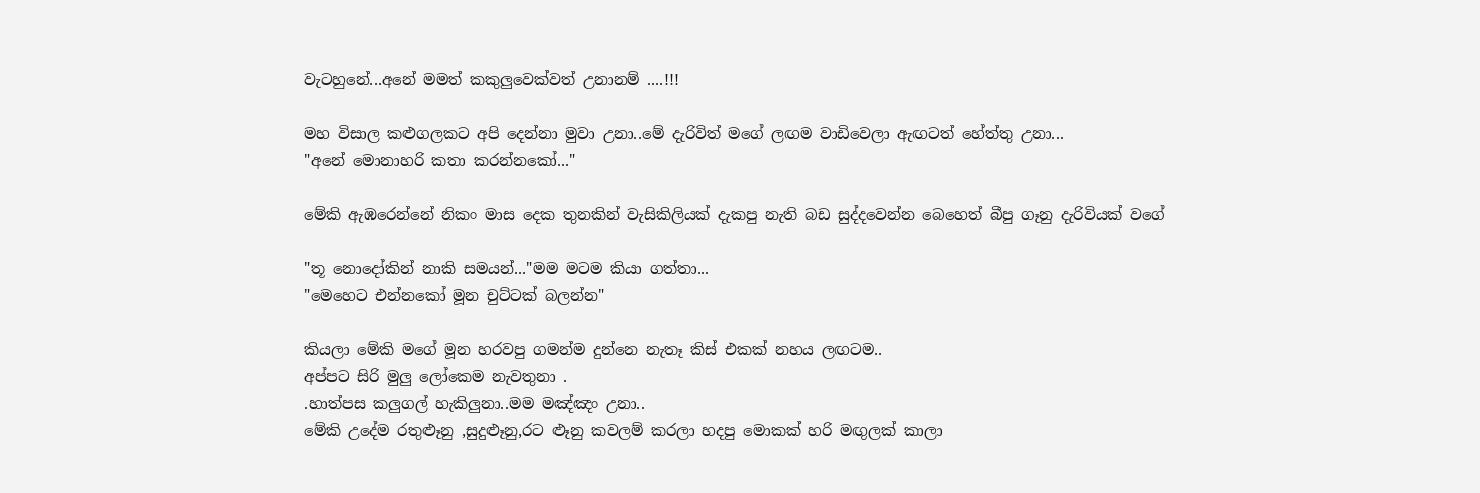වැටහුනේ...අනේ මමත් කකුලුවෙක්වත් උනානම් ....!!!

මහ විසාල කළුගලකට අපි දෙන්නා මුවා උනා..මේ දැරිවිත් මගේ ලඟම වාඩිවෙලා ඇඟටත් හේත්තු උනා...
"අනේ මොනාහරි කතා කරන්නකෝ..."

මේකි ඇඹරෙන්නේ නිකං මාස දෙක තුනකින් වැසිකිලියක් දැකපු නැති බඩ සුද්දවෙන්න බෙහෙත් බීපු ගෑනු දැරිවියක් වගේ

"තූ නොදෝකින් නාකි සමයන්..."මම මටම කියා ගත්තා...
"මෙහෙට එන්නකෝ මූන චුට්ටක් බලන්න"

කියලා මේකි මගේ මූන හරවපු ගමන්ම දුන්නෙ නැතෑ කිස් එකක් නහය ලඟටම..
අප්පට සිරි මුලු ලෝකෙම නැවතුනා .
.හාත්පස කලුගල් හැකිලුනා..මම මඤ්ඤං උනා..
මේකි උදේම රතුළූනු ,සුදුළූනු,රට ළූනු කවලම් කරලා හදපු මොකක් හරි මඟුලක් කාලා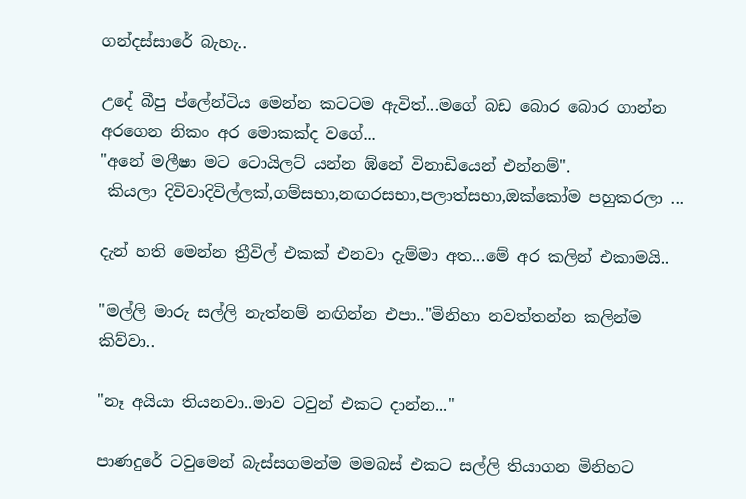ගන්දස්සාරේ බැහැ..

උදේ බීපු ප්ලේන්ටිය මෙන්න කටටම ඇවිත්...මගේ බඩ බොර බොර ගාන්න අරගෙන නිකං අර මොකක්ද වගේ...
"අනේ මලීෂා මට ටොයිලට් යන්න ඹ්නේ විනාඩියෙන් එන්නම්".
 කියලා දිවිවාදිවිල්ලක්,ගම්සභා,නඟරසභා,පලාත්සභා,ඔක්කෝම පහුකරලා ...

දැන් හති මෙන්න ත්‍රීවිල් එකක් එනවා දැම්මා අත...මේ අර කලින් එකාමයි..

"මල්ලි මාරු සල්ලි නැත්නම් නඟින්න එපා.."මිනිහා නවත්තන්න කලින්ම කිව්වා..

"නෑ අයියා තියනවා..මාව ටවුන් එකට දාන්න..."

පාණදුරේ ටවුමෙන් බැස්සගමන්ම මමබස් එකට සල්ලි තියාගන මිනිහට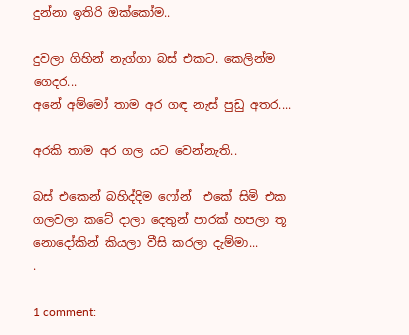දුන්නා ඉතිරි ඔක්කෝම..

දුවලා ගිහින් නැග්ගා බස් එකට. කෙලින්ම ගෙදර...
අනේ අම්මෝ තාම අර ගඳ නැස් පුඩු අතර....

අරකි තාම අර ගල යට වෙන්නැති..

බස් එකෙන් බහිද්දිම ෆෝන්  එකේ සිමි එක ගලවලා කටේ දාලා දෙතුන් පාරක් හපලා තූ නොදෝකින් කියලා වීසි කරලා දැම්මා...
.

1 comment: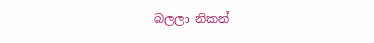බලලා නිකන්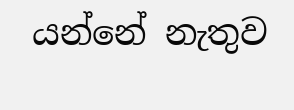යන්නේ නැතුව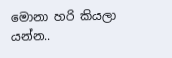මොනා හරි කියලා යන්න..